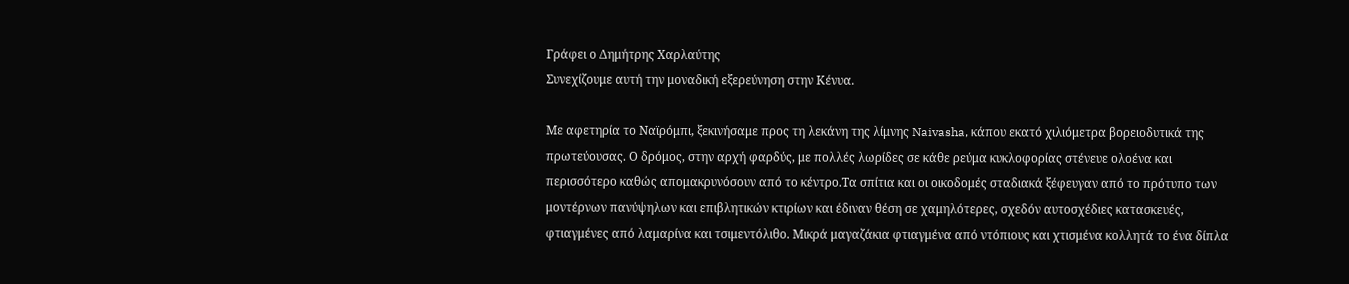Γράφει ο Δημήτρης Χαρλαύτης
Συνεχίζουμε αυτή την μοναδική εξερεύνηση στην Κένυα.

Με αφετηρία το Ναϊρόμπι, ξεκινήσαμε προς τη λεκάνη της λίμνης Naivasha, κάπου εκατό χιλιόμετρα βορειοδυτικά της πρωτεύουσας. Ο δρόμος, στην αρχή φαρδύς, με πολλές λωρίδες σε κάθε ρεύμα κυκλοφορίας στένευε ολοένα και περισσότερο καθώς απομακρυνόσουν από το κέντρο.Τα σπίτια και οι οικοδομές σταδιακά ξέφευγαν από το πρότυπο των μοντέρνων πανύψηλων και επιβλητικών κτιρίων και έδιναν θέση σε χαμηλότερες, σχεδόν αυτοσχέδιες κατασκευές, φτιαγμένες από λαμαρίνα και τσιμεντόλιθο. Μικρά μαγαζάκια φτιαγμένα από ντόπιους και χτισμένα κολλητά το ένα δίπλα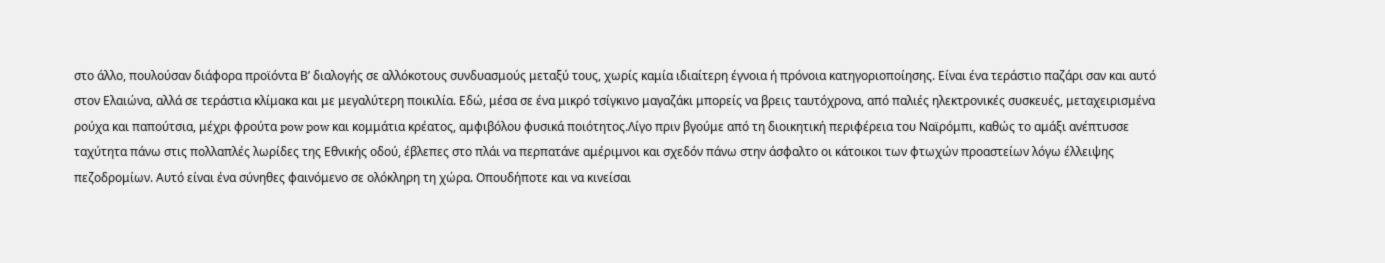στο άλλο, πουλούσαν διάφορα προϊόντα Β’ διαλογής σε αλλόκοτους συνδυασμούς μεταξύ τους, χωρίς καμία ιδιαίτερη έγνοια ή πρόνοια κατηγοριοποίησης. Είναι ένα τεράστιο παζάρι σαν και αυτό στον Ελαιώνα, αλλά σε τεράστια κλίμακα και με μεγαλύτερη ποικιλία. Εδώ, μέσα σε ένα μικρό τσίγκινο μαγαζάκι μπορείς να βρεις ταυτόχρονα, από παλιές ηλεκτρονικές συσκευές, μεταχειρισμένα ρούχα και παπούτσια, μέχρι φρούτα pow pow και κομμάτια κρέατος, αμφιβόλου φυσικά ποιότητος.Λίγο πριν βγούμε από τη διοικητική περιφέρεια του Ναϊρόμπι, καθώς το αμάξι ανέπτυσσε ταχύτητα πάνω στις πολλαπλές λωρίδες της Εθνικής οδού, έβλεπες στο πλάι να περπατάνε αμέριμνοι και σχεδόν πάνω στην άσφαλτο οι κάτοικοι των φτωχών προαστείων λόγω έλλειψης πεζοδρομίων. Αυτό είναι ένα σύνηθες φαινόμενο σε ολόκληρη τη χώρα. Οπουδήποτε και να κινείσαι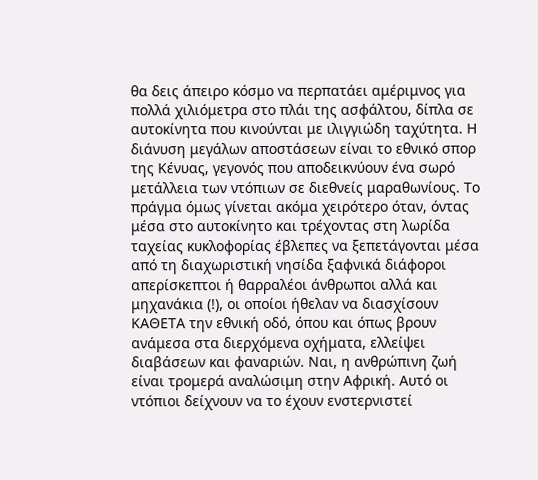θα δεις άπειρο κόσμο να περπατάει αμέριμνος για πολλά χιλιόμετρα στο πλάι της ασφάλτου, δίπλα σε αυτοκίνητα που κινούνται με ιλιγγιώδη ταχύτητα. Η διάνυση μεγάλων αποστάσεων είναι το εθνικό σπορ της Κένυας, γεγονός που αποδεικνύουν ένα σωρό μετάλλεια των ντόπιων σε διεθνείς μαραθωνίους. Το πράγμα όμως γίνεται ακόμα χειρότερο όταν, όντας μέσα στο αυτοκίνητο και τρέχοντας στη λωρίδα ταχείας κυκλοφορίας έβλεπες να ξεπετάγονται μέσα από τη διαχωριστική νησίδα ξαφνικά διάφοροι απερίσκεπτοι ή θαρραλέοι άνθρωποι αλλά και μηχανάκια (!), οι οποίοι ήθελαν να διασχίσουν ΚΑΘΕΤΑ την εθνική οδό, όπου και όπως βρουν ανάμεσα στα διερχόμενα οχήματα, ελλείψει διαβάσεων και φαναριών. Ναι, η ανθρώπινη ζωή είναι τρομερά αναλώσιμη στην Αφρική. Αυτό οι ντόπιοι δείχνουν να το έχουν ενστερνιστεί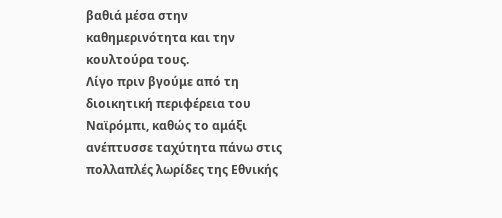βαθιά μέσα στην καθημερινότητα και την κουλτούρα τους.
Λίγο πριν βγούμε από τη διοικητική περιφέρεια του Ναϊρόμπι, καθώς το αμάξι ανέπτυσσε ταχύτητα πάνω στις πολλαπλές λωρίδες της Εθνικής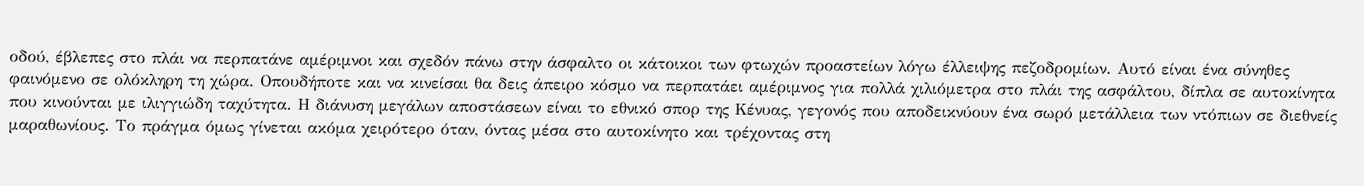οδού, έβλεπες στο πλάι να περπατάνε αμέριμνοι και σχεδόν πάνω στην άσφαλτο οι κάτοικοι των φτωχών προαστείων λόγω έλλειψης πεζοδρομίων. Αυτό είναι ένα σύνηθες φαινόμενο σε ολόκληρη τη χώρα. Οπουδήποτε και να κινείσαι θα δεις άπειρο κόσμο να περπατάει αμέριμνος για πολλά χιλιόμετρα στο πλάι της ασφάλτου, δίπλα σε αυτοκίνητα που κινούνται με ιλιγγιώδη ταχύτητα. Η διάνυση μεγάλων αποστάσεων είναι το εθνικό σπορ της Κένυας, γεγονός που αποδεικνύουν ένα σωρό μετάλλεια των ντόπιων σε διεθνείς μαραθωνίους. Το πράγμα όμως γίνεται ακόμα χειρότερο όταν, όντας μέσα στο αυτοκίνητο και τρέχοντας στη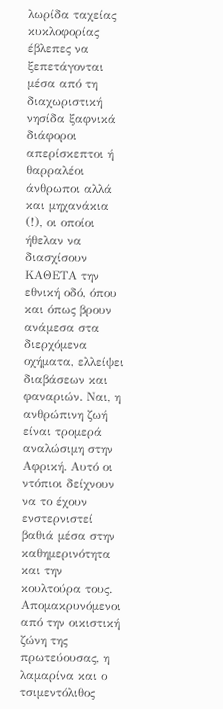λωρίδα ταχείας κυκλοφορίας έβλεπες να ξεπετάγονται μέσα από τη διαχωριστική νησίδα ξαφνικά διάφοροι απερίσκεπτοι ή θαρραλέοι άνθρωποι αλλά και μηχανάκια (!), οι οποίοι ήθελαν να διασχίσουν ΚΑΘΕΤΑ την εθνική οδό, όπου και όπως βρουν ανάμεσα στα διερχόμενα οχήματα, ελλείψει διαβάσεων και φαναριών. Ναι, η ανθρώπινη ζωή είναι τρομερά αναλώσιμη στην Αφρική. Αυτό οι ντόπιοι δείχνουν να το έχουν ενστερνιστεί βαθιά μέσα στην καθημερινότητα και την κουλτούρα τους.
Απομακρυνόμενοι από την οικιστική ζώνη της πρωτεύουσας, η λαμαρίνα και ο τσιμεντόλιθος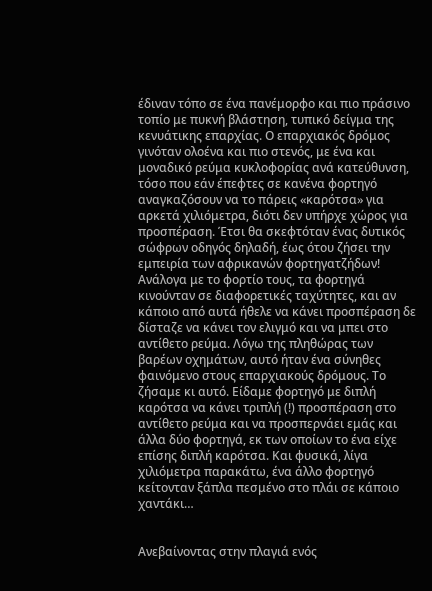έδιναν τόπο σε ένα πανέμορφο και πιο πράσινο τοπίο με πυκνή βλάστηση, τυπικό δείγμα της κενυάτικης επαρχίας. Ο επαρχιακός δρόμος γινόταν ολοένα και πιο στενός, με ένα και μοναδικό ρεύμα κυκλοφορίας ανά κατεύθυνση, τόσο που εάν έπεφτες σε κανένα φορτηγό αναγκαζόσουν να το πάρεις «καρότσα» για αρκετά χιλιόμετρα, διότι δεν υπήρχε χώρος για προσπέραση. Έτσι θα σκεφτόταν ένας δυτικός σώφρων οδηγός δηλαδή, έως ότου ζήσει την εμπειρία των αφρικανών φορτηγατζήδων! Ανάλογα με το φορτίο τους, τα φορτηγά κινούνταν σε διαφορετικές ταχύτητες, και αν κάποιο από αυτά ήθελε να κάνει προσπέραση δε δίσταζε να κάνει τον ελιγμό και να μπει στο αντίθετο ρεύμα. Λόγω της πληθώρας των βαρέων οχημάτων, αυτό ήταν ένα σύνηθες φαινόμενο στους επαρχιακούς δρόμους. Το ζήσαμε κι αυτό. Είδαμε φορτηγό με διπλή καρότσα να κάνει τριπλή (!) προσπέραση στο αντίθετο ρεύμα και να προσπερνάει εμάς και άλλα δύο φορτηγά, εκ των οποίων το ένα είχε επίσης διπλή καρότσα. Και φυσικά, λίγα χιλιόμετρα παρακάτω, ένα άλλο φορτηγό κείτονταν ξάπλα πεσμένο στο πλάι σε κάποιο χαντάκι…


Ανεβαίνοντας στην πλαγιά ενός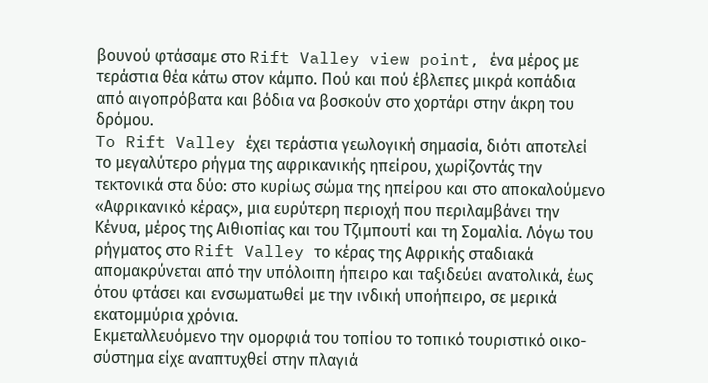βουνού φτάσαμε στο Rift Valley view point, ένα μέρος με τεράστια θέα κάτω στον κάμπο. Πού και πού έβλεπες μικρά κοπάδια από αιγοπρόβατα και βόδια να βοσκούν στο χορτάρι στην άκρη του δρόμου.
To Rift Valley έχει τεράστια γεωλογική σημασία, διότι αποτελεί το μεγαλύτερο ρήγμα της αφρικανικής ηπείρου, χωρίζοντάς την τεκτονικά στα δύο: στο κυρίως σώμα της ηπείρου και στο αποκαλούμενο «Αφρικανικό κέρας», μια ευρύτερη περιοχή που περιλαμβάνει την Κένυα, μέρος της Αιθιοπίας και του Τζιμπουτί και τη Σομαλία. Λόγω του ρήγματος στο Rift Valley το κέρας της Αφρικής σταδιακά απομακρύνεται από την υπόλοιπη ήπειρο και ταξιδεύει ανατολικά, έως ότου φτάσει και ενσωματωθεί με την ινδική υποήπειρο, σε μερικά εκατομμύρια χρόνια.
Εκμεταλλευόμενο την ομορφιά του τοπίου το τοπικό τουριστικό οικο-σύστημα είχε αναπτυχθεί στην πλαγιά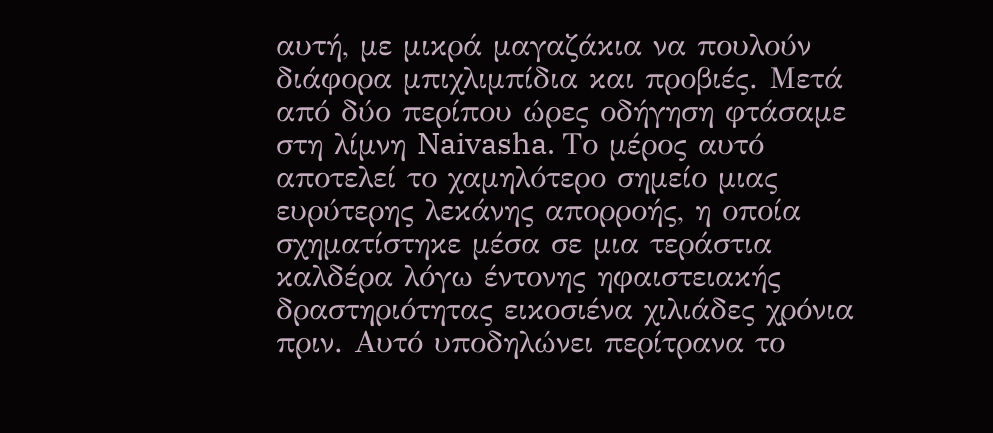αυτή, με μικρά μαγαζάκια να πουλούν διάφορα μπιχλιμπίδια και προβιές. Μετά από δύο περίπου ώρες οδήγηση φτάσαμε στη λίμνη Naivasha. Το μέρος αυτό αποτελεί το χαμηλότερο σημείο μιας ευρύτερης λεκάνης απορροής, η οποία σχηματίστηκε μέσα σε μια τεράστια καλδέρα λόγω έντονης ηφαιστειακής δραστηριότητας εικοσιένα χιλιάδες χρόνια πριν. Αυτό υποδηλώνει περίτρανα το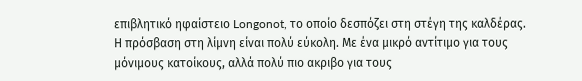επιβλητικό ηφαίστειο Longonot, το οποίο δεσπόζει στη στέγη της καλδέρας.
Η πρόσβαση στη λίμνη είναι πολύ εύκολη. Με ένα μικρό αντίτιμο για τους μόνιμους κατοίκους, αλλά πολύ πιο ακριβο για τους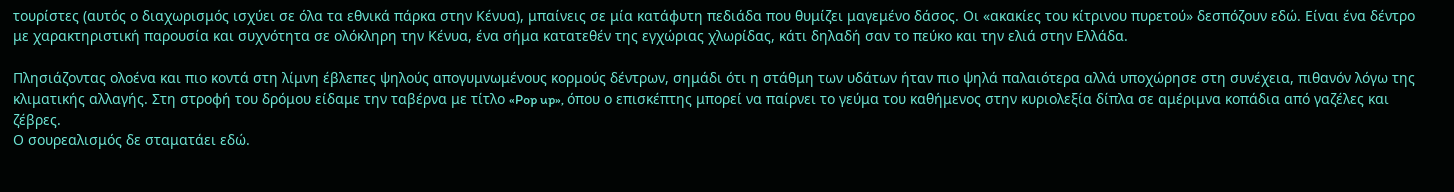τουρίστες (αυτός ο διαχωρισμός ισχύει σε όλα τα εθνικά πάρκα στην Κένυα), μπαίνεις σε μία κατάφυτη πεδιάδα που θυμίζει μαγεμένο δάσος. Οι «ακακίες του κίτρινου πυρετού» δεσπόζουν εδώ. Είναι ένα δέντρο με χαρακτηριστική παρουσία και συχνότητα σε ολόκληρη την Κένυα, ένα σήμα κατατεθέν της εγχώριας χλωρίδας, κάτι δηλαδή σαν το πεύκο και την ελιά στην Ελλάδα.

Πλησιάζοντας ολοένα και πιο κοντά στη λίμνη έβλεπες ψηλούς απογυμνωμένους κορμούς δέντρων, σημάδι ότι η στάθμη των υδάτων ήταν πιο ψηλά παλαιότερα αλλά υποχώρησε στη συνέχεια, πιθανόν λόγω της κλιματικής αλλαγής. Στη στροφή του δρόμου είδαμε την ταβέρνα με τίτλο «Pop up», όπου ο επισκέπτης μπορεί να παίρνει το γεύμα του καθήμενος στην κυριολεξία δίπλα σε αμέριμνα κοπάδια από γαζέλες και ζέβρες.
Ο σουρεαλισμός δε σταματάει εδώ.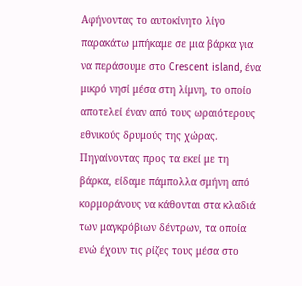Αφήνοντας το αυτοκίνητο λίγο παρακάτω μπήκαμε σε μια βάρκα για να περάσουμε στο Crescent island, ένα μικρό νησί μέσα στη λίμνη, το οποίο αποτελεί έναν από τους ωραιότερους εθνικούς δρυμούς της χώρας. Πηγαίνοντας προς τα εκεί με τη βάρκα, είδαμε πάμπολλα σμήνη από κορμοράνους να κάθονται στα κλαδιά των μαγκρόβιων δέντρων, τα οποία ενώ έχουν τις ρίζες τους μέσα στο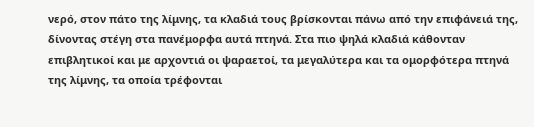νερό, στον πάτο της λίμνης, τα κλαδιά τους βρίσκονται πάνω από την επιφάνειά της, δίνοντας στέγη στα πανέμορφα αυτά πτηνά. Στα πιο ψηλά κλαδιά κάθονταν επιβλητικοί και με αρχοντιά οι ψαραετοί, τα μεγαλύτερα και τα ομορφότερα πτηνά της λίμνης, τα οποία τρέφονται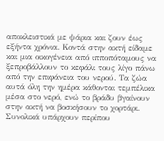αποκλειστικά με ψάρια και ζουν έως εξήντα χρόνια. Κοντά στην ακτή είδαμε και μια οικογένεια από ιπποπόταμους να ξεπροβάλλουν το κεφάλι τους λίγο πάνω από την επιφάνεια του νερού. Τα ζώα αυτά όλη την ημέρα κάθονται τεμπέλικα μέσα στο νερό, ενώ το βράδυ βγαίνουν στην ακτή να βοσκήσουν το χορτάρι. Συνολικά υπάρχουν περίπου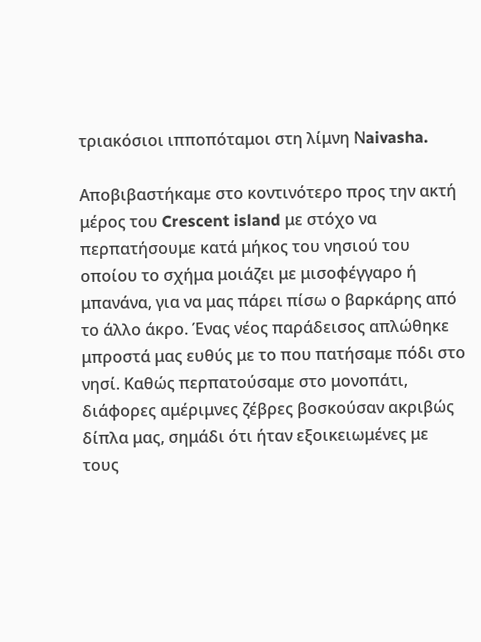τριακόσιοι ιπποπόταμοι στη λίμνη Νaivasha.

Αποβιβαστήκαμε στο κοντινότερο προς την ακτή μέρος του Crescent island με στόχο να περπατήσουμε κατά μήκος του νησιού του οποίου το σχήμα μοιάζει με μισοφέγγαρο ή μπανάνα, για να μας πάρει πίσω ο βαρκάρης από το άλλο άκρο. Ένας νέος παράδεισος απλώθηκε μπροστά μας ευθύς με το που πατήσαμε πόδι στο νησί. Καθώς περπατούσαμε στο μονοπάτι, διάφορες αμέριμνες ζέβρες βοσκούσαν ακριβώς δίπλα μας, σημάδι ότι ήταν εξοικειωμένες με τους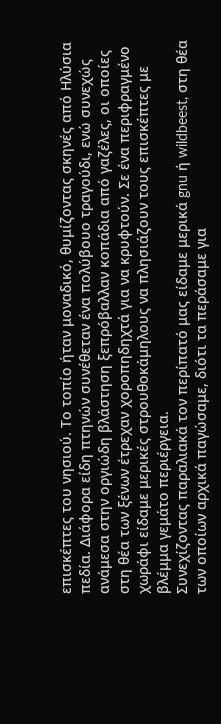επισκέπτες του νησιού. Το τοπίο ήταν μοναδικό, θυμίζοντας σκηνές από Ηλύσια πεδία. Διάφορα είδη πτηνών συνέθεταν ένα πολύβουο τραγούδι, ενώ συνεχώς ανάμεσα στην οργιώδη βλάστηση ξεπρόβαλλαν κοπάδια από γαζέλες, οι οποίες στη θέα των ξένων έτρεχαν χοροπηδηχτά για να κρυφτούν. Σε ένα περιφραγμένο χωράφι είδαμε μερικές στρουθοκάμηλους να πλησιάζουν τους επισκέπτες με βλέμμα γεμάτο περιέργεια.
Συνεχίζοντας παραλιακά τον περίπατό μας είδαμε μερικά gnu ή wildbeest, στη θέα των οποίων αρχικά παγώσαμε, διότι τα περάσαμε για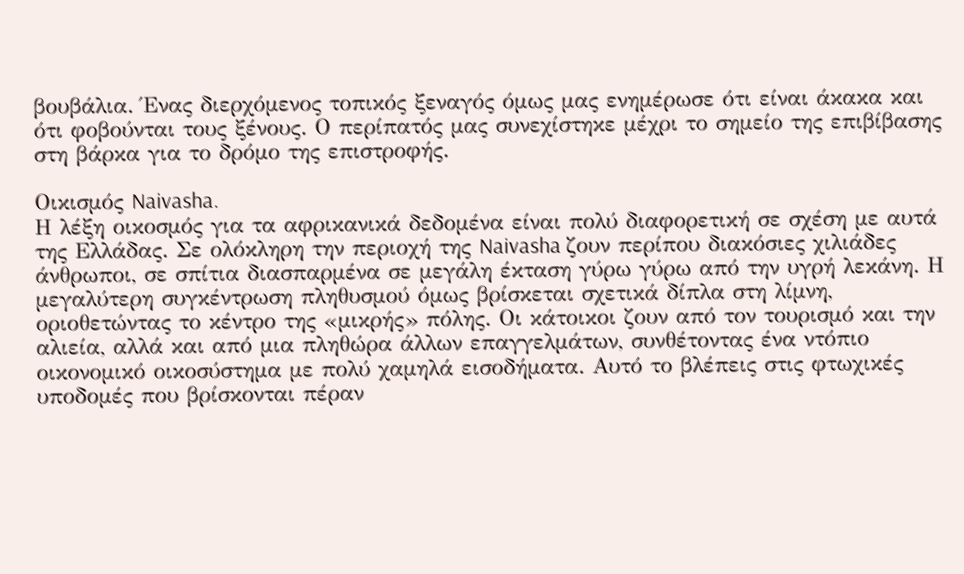βουβάλια. Ένας διερχόμενος τοπικός ξεναγός όμως μας ενημέρωσε ότι είναι άκακα και ότι φοβούνται τους ξένους. Ο περίπατός μας συνεχίστηκε μέχρι το σημείο της επιβίβασης στη βάρκα για το δρόμο της επιστροφής.

Οικισμός Naivasha.
Η λέξη οικοσμός για τα αφρικανικά δεδομένα είναι πολύ διαφορετική σε σχέση με αυτά της Ελλάδας. Σε ολόκληρη την περιοχή της Naivasha ζουν περίπου διακόσιες χιλιάδες άνθρωποι, σε σπίτια διασπαρμένα σε μεγάλη έκταση γύρω γύρω από την υγρή λεκάνη. Η μεγαλύτερη συγκέντρωση πληθυσμού όμως βρίσκεται σχετικά δίπλα στη λίμνη, οριοθετώντας το κέντρο της «μικρής» πόλης. Οι κάτοικοι ζουν από τον τουρισμό και την αλιεία, αλλά και από μια πληθώρα άλλων επαγγελμάτων, συνθέτοντας ένα ντόπιο οικονομικό οικοσύστημα με πολύ χαμηλά εισοδήματα. Αυτό το βλέπεις στις φτωχικές υποδομές που βρίσκονται πέραν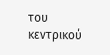του κεντρικού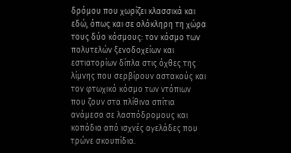δρόμου που χωρίζει κλασσικά και εδώ, όπως και σε ολόκληρη τη χώρα τους δύο κόσμους: τον κόσμο των πολυτελών ξενοδοχείων και εστιατορίων δίπλα στις όχθες της λίμνης που σερβίρουν αστακούς και τον φτωχικό κόσμο των ντόπιων που ζουν στα πλίθινα σπίτια ανάμεσα σε λασπόδρομους και κοπάδια από ισχνές αγελάδες που τρώνε σκουπίδια.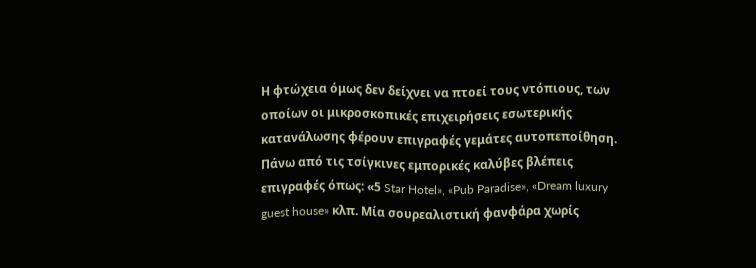Η φτώχεια όμως δεν δείχνει να πτοεί τους ντόπιους, των οποίων οι μικροσκοπικές επιχειρήσεις εσωτερικής κατανάλωσης φέρουν επιγραφές γεμάτες αυτοπεποίθηση. Πάνω από τις τσίγκινες εμπορικές καλύβες βλέπεις επιγραφές όπως: «5 Star Hotel», «Pub Paradise», «Dream luxury guest house» κλπ. Μία σουρεαλιστική φανφάρα χωρίς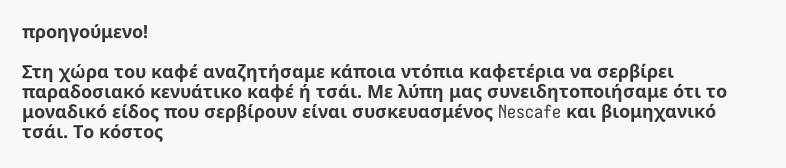προηγούμενο!

Στη χώρα του καφέ αναζητήσαμε κάποια ντόπια καφετέρια να σερβίρει παραδοσιακό κενυάτικο καφέ ή τσάι. Με λύπη μας συνειδητοποιήσαμε ότι το μοναδικό είδος που σερβίρουν είναι συσκευασμένος Nescafe και βιομηχανικό τσάι. Το κόστος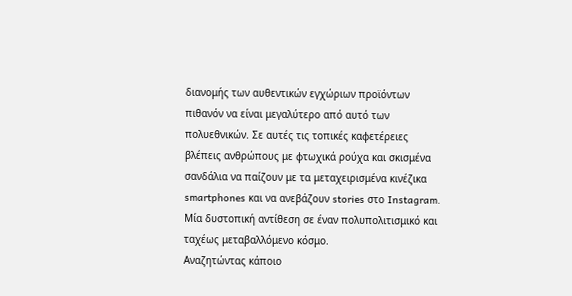διανομής των αυθεντικών εγχώριων προϊόντων πιθανόν να είναι μεγαλύτερο από αυτό των πολυεθνικών. Σε αυτές τις τοπικές καφετέρειες βλέπεις ανθρώπους με φτωχικά ρούχα και σκισμένα σανδάλια να παίζουν με τα μεταχειρισμένα κινέζικα smartphones και να ανεβάζουν stories στο Instagram. Μία δυστοπική αντίθεση σε έναν πολυπολιτισμικό και ταχέως μεταβαλλόμενο κόσμο.
Αναζητώντας κάποιο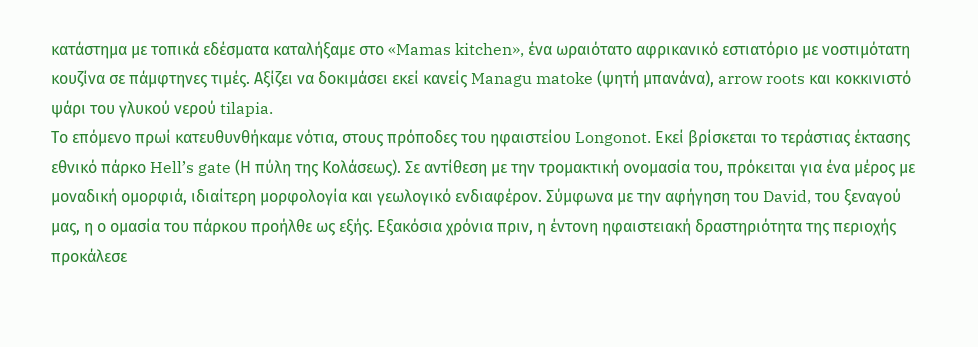κατάστημα με τοπικά εδέσματα καταλήξαμε στο «Mamas kitchen», ένα ωραιότατο αφρικανικό εστιατόριο με νοστιμότατη κουζίνα σε πάμφτηνες τιμές. Αξίζει να δοκιμάσει εκεί κανείς Managu matoke (ψητή μπανάνα), arrow roots και κοκκινιστό ψάρι του γλυκού νερού tilapia.
Tο επόμενο πρωί κατευθυνθήκαμε νότια, στους πρόποδες του ηφαιστείου Longonot. Εκεί βρίσκεται το τεράστιας έκτασης εθνικό πάρκο Hell’s gate (Η πύλη της Κολάσεως). Σε αντίθεση με την τρομακτική ονομασία του, πρόκειται για ένα μέρος με μοναδική ομορφιά, ιδιαίτερη μορφολογία και γεωλογικό ενδιαφέρον. Σύμφωνα με την αφήγηση του David, του ξεναγού μας, η ο ομασία του πάρκου προήλθε ως εξής. Εξακόσια χρόνια πριν, η έντονη ηφαιστειακή δραστηριότητα της περιοχής προκάλεσε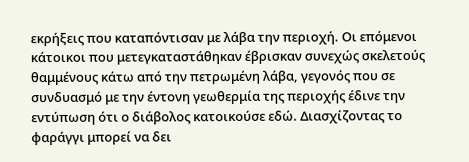εκρήξεις που καταπόντισαν με λάβα την περιοχή. Οι επόμενοι κάτοικοι που μετεγκαταστάθηκαν έβρισκαν συνεχώς σκελετούς θαμμένους κάτω από την πετρωμένη λάβα, γεγονός που σε συνδυασμό με την έντονη γεωθερμία της περιοχής έδινε την εντύπωση ότι ο διάβολος κατοικούσε εδώ. Διασχίζοντας το φαράγγι μπορεί να δει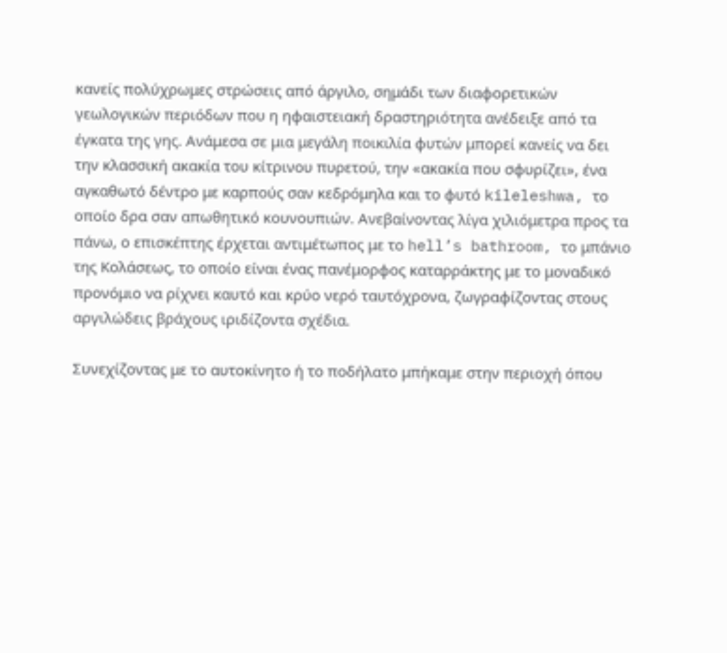κανείς πολύχρωμες στρώσεις από άργιλο, σημάδι των διαφορετικών γεωλογικών περιόδων που η ηφαιστειακή δραστηριότητα ανέδειξε από τα έγκατα της γης. Ανάμεσα σε μια μεγάλη ποικιλία φυτών μπορεί κανείς να δει την κλασσική ακακία του κίτρινου πυρετού, την «ακακία που σφυρίζει», ένα αγκαθωτό δέντρο με καρπούς σαν κεδρόμηλα και το φυτό kileleshwa, το οποίο δρα σαν απωθητικό κουνουπιών. Ανεβαίνοντας λίγα χιλιόμετρα προς τα πάνω, ο επισκέπτης έρχεται αντιμέτωπος με το hell’s bathroom, το μπάνιο της Κολάσεως, το οποίο είναι ένας πανέμορφος καταρράκτης με το μοναδικό προνόμιο να ρίχνει καυτό και κρύο νερό ταυτόχρονα, ζωγραφίζοντας στους αργιλώδεις βράχους ιριδίζοντα σχέδια.

Συνεχίζοντας με το αυτοκίνητο ή το ποδήλατο μπήκαμε στην περιοχή όπου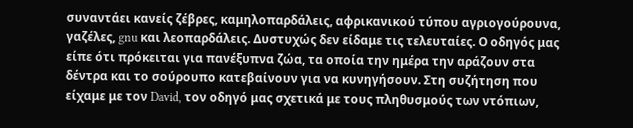συναντάει κανείς ζέβρες, καμηλοπαρδάλεις, αφρικανικού τύπου αγριογούρουνα, γαζέλες, gnu και λεοπαρδάλεις. Δυστυχώς δεν είδαμε τις τελευταίες. Ο οδηγός μας είπε ότι πρόκειται για πανέξυπνα ζώα, τα οποία την ημέρα την αράζουν στα δέντρα και το σούρουπο κατεβαίνουν για να κυνηγήσουν. Στη συζήτηση που είχαμε με τον David, τον οδηγό μας σχετικά με τους πληθυσμούς των ντόπιων,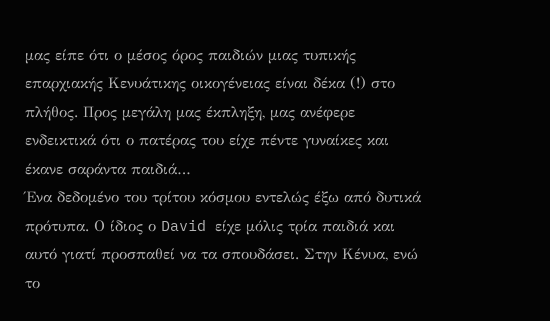μας είπε ότι ο μέσος όρος παιδιών μιας τυπικής επαρχιακής Κενυάτικης οικογένειας είναι δέκα (!) στο πλήθος. Προς μεγάλη μας έκπληξη, μας ανέφερε ενδεικτικά ότι ο πατέρας του είχε πέντε γυναίκες και έκανε σαράντα παιδιά…
Ένα δεδομένο του τρίτου κόσμου εντελώς έξω από δυτικά πρότυπα. Ο ίδιος ο David είχε μόλις τρία παιδιά και αυτό γιατί προσπαθεί να τα σπουδάσει. Στην Κένυα, ενώ το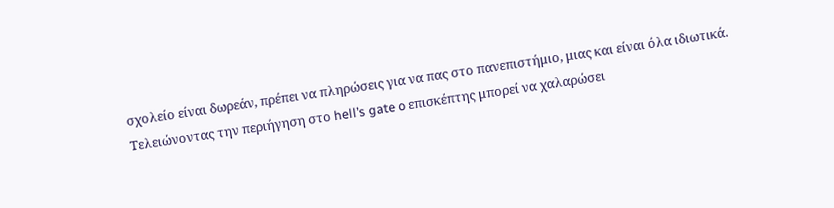σχολείο είναι δωρεάν, πρέπει να πληρώσεις για να πας στο πανεπιστήμιο, μιας και είναι όλα ιδιωτικά. Τελειώνοντας την περιήγηση στο hell’s gate o επισκέπτης μπορεί να χαλαρώσει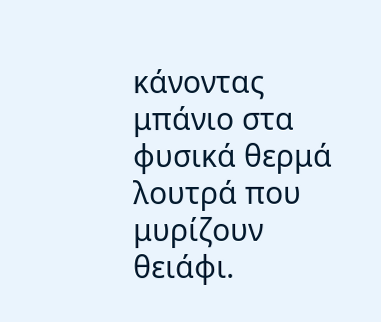κάνοντας μπάνιο στα φυσικά θερμά λουτρά που μυρίζουν θειάφι.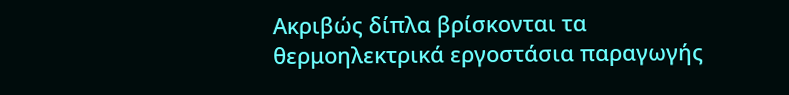Ακριβώς δίπλα βρίσκονται τα θερμοηλεκτρικά εργοστάσια παραγωγής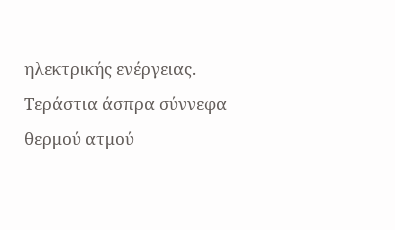ηλεκτρικής ενέργειας. Τεράστια άσπρα σύννεφα θερμού ατμού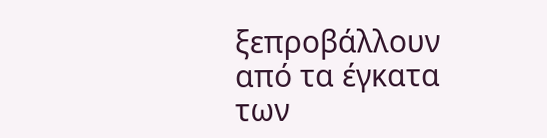ξεπροβάλλουν από τα έγκατα των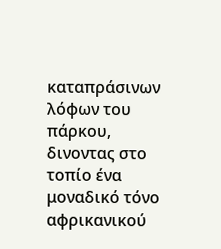καταπράσινων λόφων του πάρκου, δινοντας στο τοπίο ένα μοναδικό τόνο αφρικανικού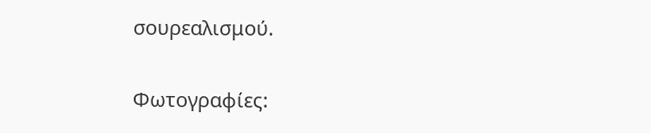σουρεαλισμού.

Φωτογραφίες: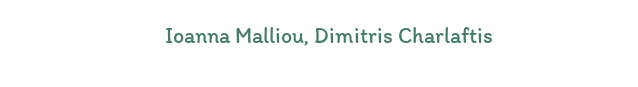Ioanna Malliou, Dimitris Charlaftis